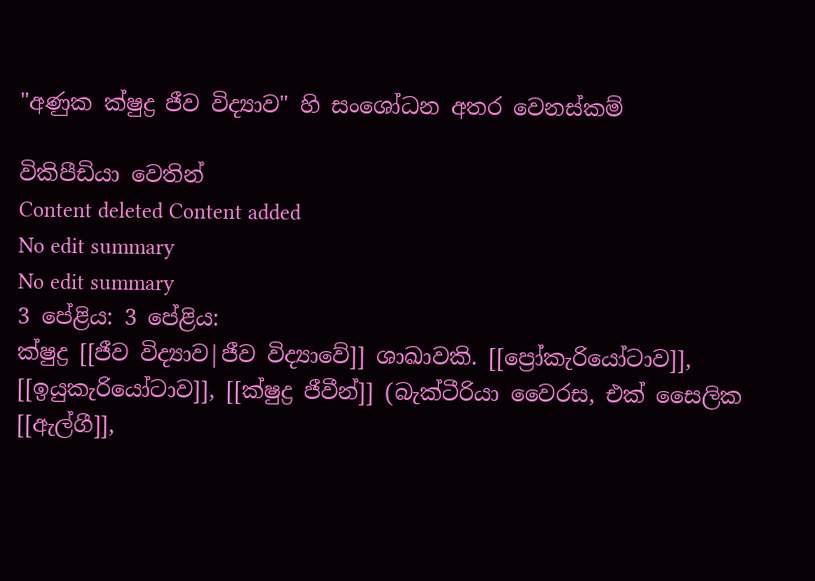"අණුක ක්ෂුද්‍ර ජීව විද්‍යාව" හි සංශෝධන අතර වෙනස්කම්

විකිපීඩියා වෙතින්
Content deleted Content added
No edit summary
No edit summary
3 පේළිය: 3 පේළිය:
ක්ෂුද්‍ර [[ජීව විද්‍යාව|ජීව විද්‍යාවේ]] ශාඛාවකි. [[ප්‍රෝකැරියෝටාව]], [[ඉයු‍කැරියෝටාව]], [[ක්ෂුද්‍ර ජීවීන්]] (බැක්ටීරියා වෛරස, එක් සෛලික [[ඇල්ගී]],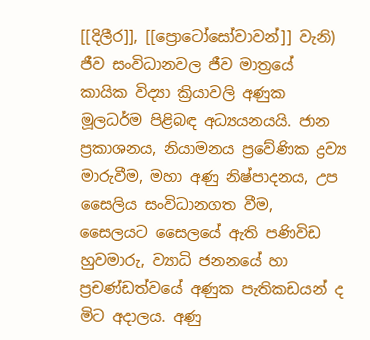[[දිලීර]], [[ප්‍රොටෝසෝවාවන්]] වැනි) ජීව සංවිධානවල ජීව මාත්‍රයේ කායික විද්‍යා ක්‍රියාවලි අණුක මූලධර්ම පිළිබඳ අධ්‍යයනයයි. ජාන ප්‍රකාශනය, නියාමනය ප්‍රවේණික ද්‍රව්‍ය මාරුවීම, මහා අණු නිෂ්පාදනය, උප සෛලිය සංවිධානගත වීම, සෛලයට සෛලයේ ඇති පණිවිඩ හුවමාරු, ව්‍යාධි ජනනයේ හා ප්‍රචණ්ඩත්වයේ අණුක පැතිකඩයන් ද මිට අදාලය. අණු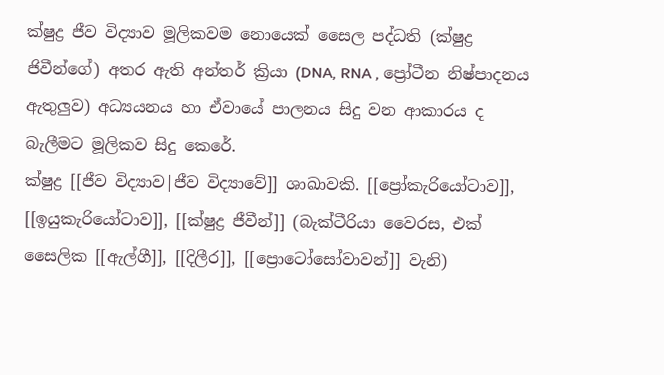ක්ෂුද්‍ර ජීව විද්‍යාව මූලිකවම නොයෙක් සෛල පද්ධති (ක්ෂුද්‍ර ජිවීන්ගේ) අතර ඇති අන්තර් ක්‍රියා (DNA, RNA , ප්‍රෝටීන නිෂ්පාදනය ඇතුලුව) අධ්‍යයනය හා ඒවායේ පාලනය සිදු වන ආකාරය ද බැලීමට මූලිකව සිදු කෙරේ.
ක්ෂුද්‍ර [[ජීව විද්‍යාව|ජීව විද්‍යාවේ]] ශාඛාවකි. [[ප්‍රෝකැරියෝටාව]], [[ඉයු‍කැරියෝටාව]], [[ක්ෂුද්‍ර ජීවීන්]] (බැක්ටීරියා වෛරස, එක් සෛලික [[ඇල්ගී]], [[දිලීර]], [[ප්‍රොටෝසෝවාවන්]] වැනි)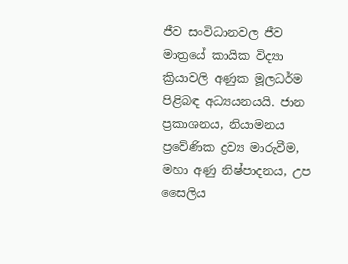ජීව සංවිධානවල ජීව මාත්‍රයේ කායික විද්‍යා ක්‍රියාවලි අණුක මූලධර්ම පිළිබඳ අධ්‍යයනයයි. ජාන ප්‍රකාශනය, නියාමනය ප්‍රවේණික ද්‍රව්‍ය මාරුවීම, මහා අණු නිෂ්පාදනය, උප සෛලිය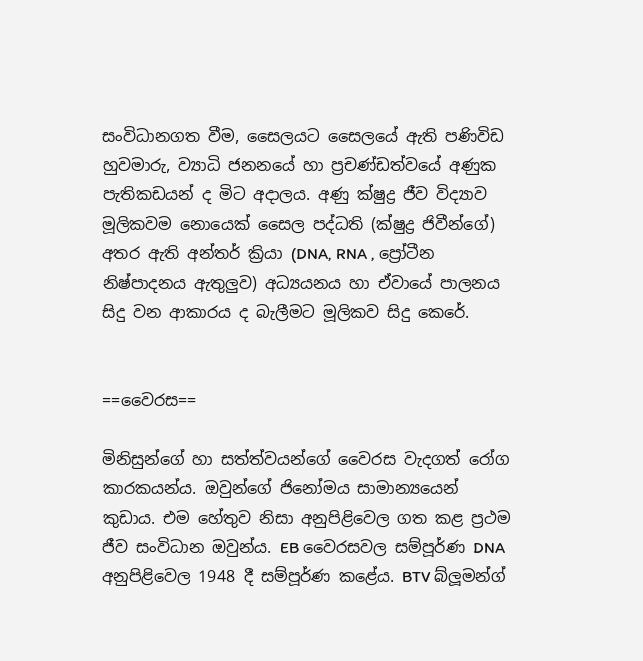සංවිධානගත වීම, සෛලයට සෛලයේ ඇති පණිවිඩ හුවමාරු, ව්‍යාධි ජනනයේ හා ප්‍රචණ්ඩත්වයේ අණුක පැතිකඩයන් ද මිට අදාලය. අණු ක්ෂුද්‍ර ජීව විද්‍යාව මූලිකවම නොයෙක් සෛල පද්ධති (ක්ෂුද්‍ර ජිවීන්ගේ) අතර ඇති අන්තර් ක්‍රියා (DNA, RNA , ප්‍රෝටීන නිෂ්පාදනය ඇතුලුව) අධ්‍යයනය හා ඒවායේ පාලනය සිදු වන ආකාරය ද බැලීමට මූලිකව සිදු කෙරේ.


==වෛරස==

මිනිසුන්ගේ හා සත්ත්වයන්ගේ වෛරස වැදගත් රෝග කාරකයන්ය. ඔවුන්ගේ ජිනෝමය සාමාන්‍යයෙන් කුඩාය. එම හේතුව නිසා අනුපිළිවෙල ගත කළ ප්‍රථම ජීව සංවිධාන ඔවුන්ය. EB වෛරසවල සම්පූර්ණ DNA අනුපිළිවෙල 1948 දී සම්පූර්ණ කළේය. BTV බ්ලූමන්ග්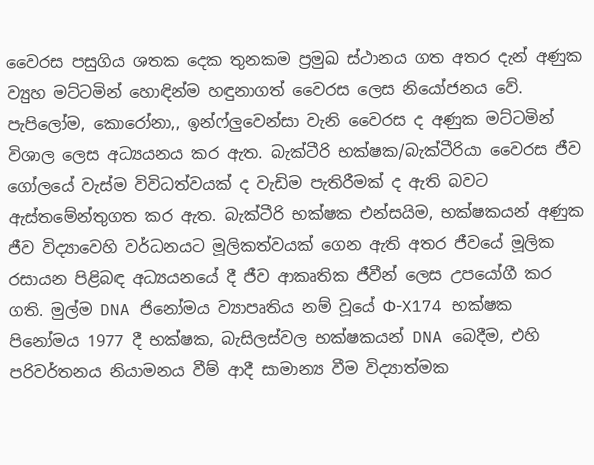වෛරස පසුගිය ශතක දෙක තුනකම ප්‍රමුඛ ස්ථානය ගත අතර දැන් අණුක ව්‍යුහ මට්ටමින් හොඳින්ම හඳුනාගත් වෛරස ලෙස නියෝජනය වේ. පැපිලෝම, කොරෝනා,, ඉන්ෆ්ලුවෙන්සා වැනි වෛරස ද අණුක මට්ටමින් විශාල ලෙස අධ්‍යයනය කර ඇත. බැක්ටීරි භක්ෂක/බැක්ටීරියා වෛරස ජීව ගෝලයේ වැස්ම විවිධත්වයක් ද වැඩිම පැතිරීමක් ද ඇති බවට ඇස්තමේන්තුගත කර ඇත. බැක්ටීරි භක්ෂක එන්සයිම, භක්ෂකයන් අණුක ජීව විද්‍යාවෙහි වර්ධනයට මූලිකත්වයක් ගෙන ඇති අතර ජීවයේ මූලික රසායන පිළිබඳ අධ්‍යයනයේ දී ජීව ආකෘතික ජීවීන් ලෙස උපයෝගී කර ගති. මුල්ම DNA ජිනෝමය ව්‍යාපෘතිය නම් වූයේ Φ-X174 භක්ෂක පිනෝමය 1977 දී භක්ෂක, බැසිලස්වල භක්ෂකයන් DNA බෙදීම, එහි පරිවර්තනය නියාමනය වීම් ආදී සාමාන්‍ය වීම විද්‍යාත්මක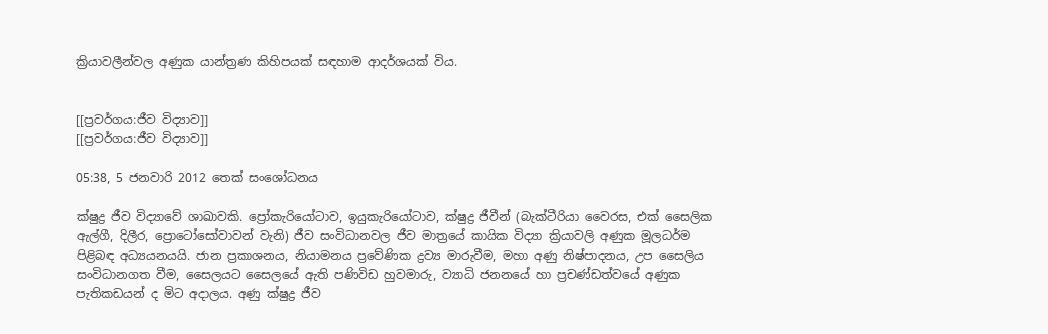ක්‍රියාවලීන්වල අණුක යාන්ත්‍රණ කිහිපයක් සඳහාම ආදර්ශයක් විය.


[[ප්‍රවර්ගය:ජීව විද්‍යාව]]
[[ප්‍රවර්ගය:ජීව විද්‍යාව]]

05:38, 5 ජනවාරි 2012 තෙක් සංශෝධනය

ක්ෂුද්‍ර ජීව විද්‍යාවේ ශාඛාවකි. ප්‍රෝකැරියෝටාව, ඉයු‍කැරියෝටාව, ක්ෂුද්‍ර ජීවීන් (බැක්ටීරියා වෛරස, එක් සෛලික ඇල්ගී, දිලීර, ප්‍රොටෝසෝවාවන් වැනි) ජීව සංවිධානවල ජීව මාත්‍රයේ කායික විද්‍යා ක්‍රියාවලි අණුක මූලධර්ම පිළිබඳ අධ්‍යයනයයි. ජාන ප්‍රකාශනය, නියාමනය ප්‍රවේණික ද්‍රව්‍ය මාරුවීම, මහා අණු නිෂ්පාදනය, උප සෛලිය සංවිධානගත වීම, සෛලයට සෛලයේ ඇති පණිවිඩ හුවමාරු, ව්‍යාධි ජනනයේ හා ප්‍රචණ්ඩත්වයේ අණුක පැතිකඩයන් ද මිට අදාලය. අණු ක්ෂුද්‍ර ජීව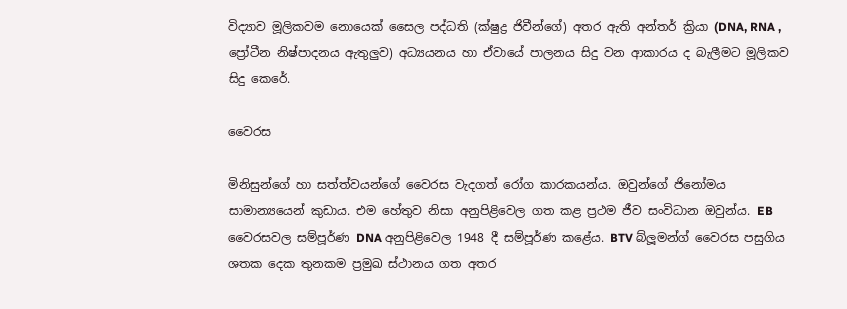විද්‍යාව මූලිකවම නොයෙක් සෛල පද්ධති (ක්ෂුද්‍ර ජිවීන්ගේ) අතර ඇති අන්තර් ක්‍රියා (DNA, RNA , ප්‍රෝටීන නිෂ්පාදනය ඇතුලුව) අධ්‍යයනය හා ඒවායේ පාලනය සිදු වන ආකාරය ද බැලීමට මූලිකව සිදු කෙරේ.

වෛරස

මිනිසුන්ගේ හා සත්ත්වයන්ගේ වෛරස වැදගත් රෝග කාරකයන්ය. ඔවුන්ගේ ජිනෝමය සාමාන්‍යයෙන් කුඩාය. එම හේතුව නිසා අනුපිළිවෙල ගත කළ ප්‍රථම ජීව සංවිධාන ඔවුන්ය. EB වෛරසවල සම්පූර්ණ DNA අනුපිළිවෙල 1948 දී සම්පූර්ණ කළේය. BTV බ්ලූමන්ග් වෛරස පසුගිය ශතක දෙක තුනකම ප්‍රමුඛ ස්ථානය ගත අතර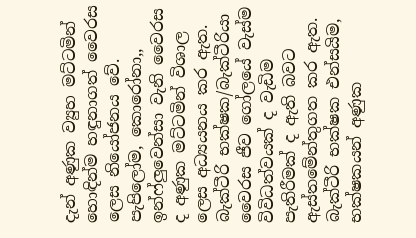දැන් අණුක ව්‍යුහ මට්ටමින් හොඳින්ම හඳුනාගත් වෛරස ලෙස නියෝජනය වේ. පැපිලෝම, කොරෝනා,, ඉන්ෆ්ලුවෙන්සා වැනි වෛරස ද අණුක මට්ටමින් විශාල ලෙස අධ්‍යයනය කර ඇත. බැක්ටීරි භක්ෂක/බැක්ටීරියා වෛරස ජීව ගෝලයේ වැස්ම විවිධත්වයක් ද වැඩිම පැතිරීමක් ද ඇති බවට ඇස්තමේන්තුගත කර ඇත. බැක්ටීරි භක්ෂක එන්සයිම, භක්ෂකයන් අණුක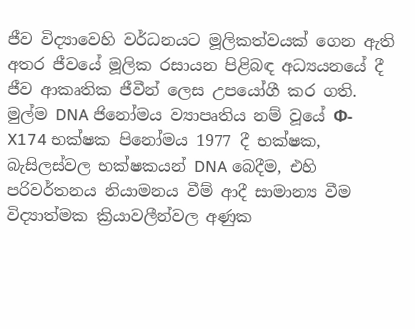ජීව විද්‍යාවෙහි වර්ධනයට මූලිකත්වයක් ගෙන ඇති අතර ජීවයේ මූලික රසායන පිළිබඳ අධ්‍යයනයේ දී ජීව ආකෘතික ජීවීන් ලෙස උපයෝගී කර ගති. මුල්ම DNA ජිනෝමය ව්‍යාපෘතිය නම් වූයේ Φ-X174 භක්ෂක පිනෝමය 1977 දී භක්ෂක, බැසිලස්වල භක්ෂකයන් DNA බෙදීම, එහි පරිවර්තනය නියාමනය වීම් ආදී සාමාන්‍ය වීම විද්‍යාත්මක ක්‍රියාවලීන්වල අණුක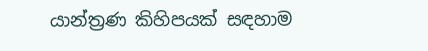යාන්ත්‍රණ කිහිපයක් සඳහාම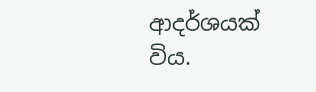ආදර්ශයක් විය.